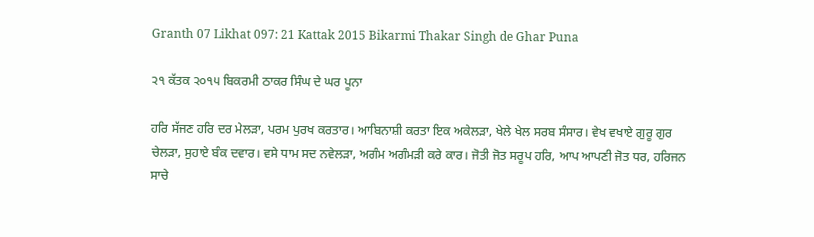Granth 07 Likhat 097: 21 Kattak 2015 Bikarmi Thakar Singh de Ghar Puna

੨੧ ਕੱਤਕ ੨੦੧੫ ਬਿਕਰਮੀ ਠਾਕਰ ਸਿੰਘ ਦੇ ਘਰ ਪੂਨਾ

ਹਰਿ ਸੱਜਣ ਹਰਿ ਦਰ ਮੇਲੜਾ, ਪਰਮ ਪੁਰਖ ਕਰਤਾਰ। ਆਬਿਨਾਸ਼ੀ ਕਰਤਾ ਇਕ ਅਕੇਲੜਾ, ਖੇਲੇ ਖੇਲ ਸਰਬ ਸੰਸਾਰ। ਵੇਖ ਵਖਾਏ ਗੁਰੂ ਗੁਰ ਚੇਲੜਾ, ਸੁਹਾਏ ਬੰਕ ਦਵਾਰ। ਵਸੇ ਧਾਮ ਸਦ ਨਵੇਲੜਾ, ਅਗੰਮ ਅਗੰਮੜੀ ਕਰੇ ਕਾਰ। ਜੋਤੀ ਜੋਤ ਸਰੂਪ ਹਰਿ, ਆਪ ਆਪਣੀ ਜੋਤ ਧਰ, ਹਰਿਜਨ ਸਾਚੇ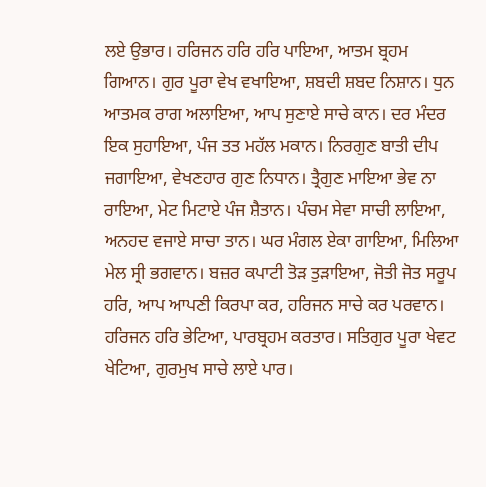ਲਏ ਉਭਾਰ। ਹਰਿਜਨ ਹਰਿ ਹਰਿ ਪਾਇਆ, ਆਤਮ ਬ੍ਰਹਮ ਗਿਆਨ। ਗੁਰ ਪੂਰਾ ਵੇਖ ਵਖਾਇਆ, ਸ਼ਬਦੀ ਸ਼ਬਦ ਨਿਸ਼ਾਨ। ਧੁਨ ਆਤਮਕ ਰਾਗ ਅਲਾਇਆ, ਆਪ ਸੁਣਾਏ ਸਾਚੇ ਕਾਨ। ਦਰ ਮੰਦਰ ਇਕ ਸੁਹਾਇਆ, ਪੰਜ ਤਤ ਮਹੱਲ ਮਕਾਨ। ਨਿਰਗੁਣ ਬਾਤੀ ਦੀਪ ਜਗਾਇਆ, ਵੇਖਣਹਾਰ ਗੁਣ ਨਿਧਾਨ। ਤ੍ਰੈਗੁਣ ਮਾਇਆ ਭੇਵ ਨਾ ਰਾਇਆ, ਮੇਟ ਮਿਟਾਏ ਪੰਜ ਸ਼ੈਤਾਨ। ਪੰਚਮ ਸੇਵਾ ਸਾਚੀ ਲਾਇਆ, ਅਨਹਦ ਵਜਾਏ ਸਾਚਾ ਤਾਨ। ਘਰ ਮੰਗਲ ਏਕਾ ਗਾਇਆ, ਮਿਲਿਆ ਮੇਲ ਸ੍ਰੀ ਭਗਵਾਨ। ਬਜ਼ਰ ਕਪਾਟੀ ਤੋੜ ਤੁੜਾਇਆ, ਜੋਤੀ ਜੋਤ ਸਰੂਪ ਹਰਿ, ਆਪ ਆਪਣੀ ਕਿਰਪਾ ਕਰ, ਹਰਿਜਨ ਸਾਚੇ ਕਰ ਪਰਵਾਨ। ਹਰਿਜਨ ਹਰਿ ਭੇਟਿਆ, ਪਾਰਬ੍ਰਹਮ ਕਰਤਾਰ। ਸਤਿਗੁਰ ਪੂਰਾ ਖੇਵਟ ਖੇਟਿਆ, ਗੁਰਮੁਖ ਸਾਚੇ ਲਾਏ ਪਾਰ।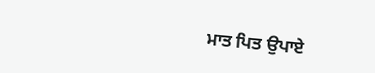ਮਾਤ ਪਿਤ ਉਪਾਏ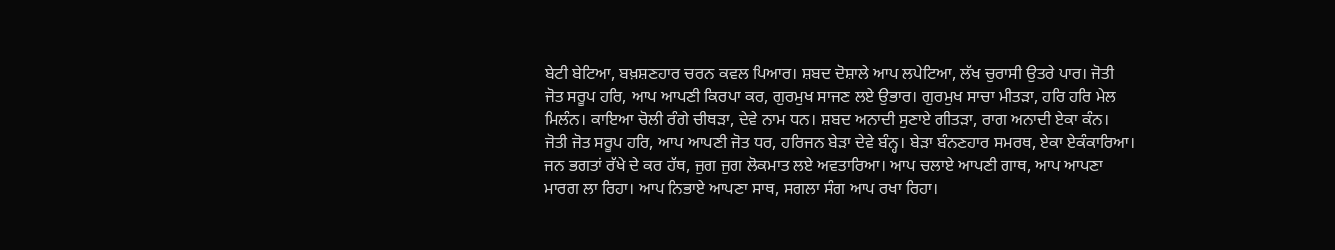ਬੇਟੀ ਬੇਟਿਆ, ਬਖ਼ਸ਼ਣਹਾਰ ਚਰਨ ਕਵਲ ਪਿਆਰ। ਸ਼ਬਦ ਦੋਸ਼ਾਲੇ ਆਪ ਲਪੇਟਿਆ, ਲੱਖ ਚੁਰਾਸੀ ਉਤਰੇ ਪਾਰ। ਜੋਤੀ ਜੋਤ ਸਰੂਪ ਹਰਿ, ਆਪ ਆਪਣੀ ਕਿਰਪਾ ਕਰ, ਗੁਰਮੁਖ ਸਾਜਣ ਲਏ ਉਭਾਰ। ਗੁਰਮੁਖ ਸਾਚਾ ਮੀਤੜਾ, ਹਰਿ ਹਰਿ ਮੇਲ ਮਿਲੰਨ। ਕਾਇਆ ਚੋਲੀ ਰੰਗੇ ਚੀਥੜਾ, ਦੇਵੇ ਨਾਮ ਧਨ। ਸ਼ਬਦ ਅਨਾਦੀ ਸੁਣਾਏ ਗੀਤੜਾ, ਰਾਗ ਅਨਾਦੀ ਏਕਾ ਕੰਨ। ਜੋਤੀ ਜੋਤ ਸਰੂਪ ਹਰਿ, ਆਪ ਆਪਣੀ ਜੋਤ ਧਰ, ਹਰਿਜਨ ਬੇੜਾ ਦੇਵੇ ਬੰਨ੍ਹ। ਬੇੜਾ ਬੰਨਣਹਾਰ ਸਮਰਥ, ਏਕਾ ਏਕੰਕਾਰਿਆ। ਜਨ ਭਗਤਾਂ ਰੱਖੇ ਦੇ ਕਰ ਹੱਥ, ਜੁਗ ਜੁਗ ਲੋਕਮਾਤ ਲਏ ਅਵਤਾਰਿਆ। ਆਪ ਚਲਾਏ ਆਪਣੀ ਗਾਥ, ਆਪ ਆਪਣਾ ਮਾਰਗ ਲਾ ਰਿਹਾ। ਆਪ ਨਿਭਾਏ ਆਪਣਾ ਸਾਥ, ਸਗਲਾ ਸੰਗ ਆਪ ਰਖਾ ਰਿਹਾ।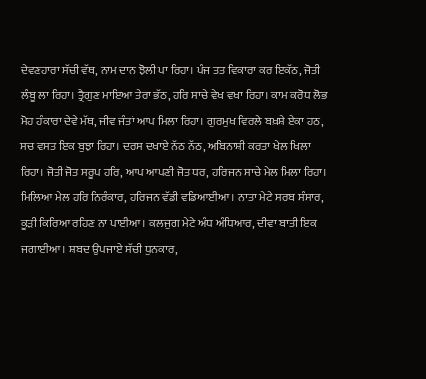ਦੇਵਣਹਾਰਾ ਸੱਚੀ ਵੱਥ, ਨਾਮ ਦਾਨ ਝੋਲੀ ਪਾ ਰਿਹਾ। ਪੰਜ ਤਤ ਵਿਕਾਰਾ ਕਰ ਇਕੱਠ, ਜੋਤੀ ਲੰਬੂ ਲਾ ਰਿਹਾ। ਤ੍ਰੈਗੁਣ ਮਾਇਆ ਤੇਰਾ ਭੱਠ, ਹਰਿ ਸਾਚੇ ਵੇਖ ਵਖਾ ਰਿਹਾ। ਕਾਮ ਕਰੋਧ ਲੋਭ ਮੋਹ ਹੰਕਾਰਾ ਦੇਵੇ ਮੱਥ, ਜੀਵ ਜੰਤਾਂ ਆਪ ਮਿਲਾ ਰਿਹਾ। ਗੁਰਮੁਖ ਵਿਰਲੇ ਬਖ਼ਸ਼ੇ ਏਕਾ ਹਠ, ਸਚ ਵਸਤ ਇਕ ਬੁਝਾ ਰਿਹਾ। ਦਰਸ ਦਖਾਏ ਨੱਠ ਨੱਠ, ਅਬਿਨਾਸ਼ੀ ਕਰਤਾ ਖੇਲ ਖਿਲਾ ਰਿਹਾ। ਜੋਤੀ ਜੋਤ ਸਰੂਪ ਹਰਿ, ਆਪ ਆਪਣੀ ਜੋਤ ਧਰ, ਹਰਿਜਨ ਸਾਚੇ ਮੇਲ ਮਿਲਾ ਰਿਹਾ। ਮਿਲਿਆ ਮੇਲ ਹਰਿ ਨਿਰੰਕਾਰ, ਹਰਿਜਨ ਵੱਡੀ ਵਡਿਆਈਆ। ਨਾਤਾ ਮੇਟੇ ਸਰਬ ਸੰਸਾਰ, ਕੂੜੀ ਕਿਰਿਆ ਰਹਿਣ ਨਾ ਪਾਈਆ। ਕਲਜੁਗ ਮੇਟੇ ਅੰਧ ਅੰਧਿਆਰ, ਦੀਵਾ ਬਾਤੀ ਇਕ ਜਗਾਈਆ। ਸ਼ਬਦ ਉਪਜਾਏ ਸੱਚੀ ਧੁਨਕਾਰ,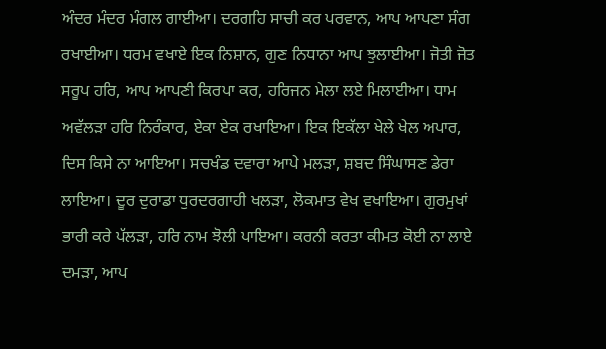ਅੰਦਰ ਮੰਦਰ ਮੰਗਲ ਗਾਈਆ। ਦਰਗਹਿ ਸਾਚੀ ਕਰ ਪਰਵਾਨ, ਆਪ ਆਪਣਾ ਸੰਗ ਰਖਾਈਆ। ਧਰਮ ਵਖਾਏ ਇਕ ਨਿਸ਼ਾਨ, ਗੁਣ ਨਿਧਾਨਾ ਆਪ ਝੁਲਾਈਆ। ਜੋਤੀ ਜੋਤ ਸਰੂਪ ਹਰਿ, ਆਪ ਆਪਣੀ ਕਿਰਪਾ ਕਰ, ਹਰਿਜਨ ਮੇਲਾ ਲਏ ਮਿਲਾਈਆ। ਧਾਮ ਅਵੱਲੜਾ ਹਰਿ ਨਿਰੰਕਾਰ, ਏਕਾ ਏਕ ਰਖਾਇਆ। ਇਕ ਇਕੱਲਾ ਖੇਲੇ ਖੇਲ ਅਪਾਰ, ਦਿਸ ਕਿਸੇ ਨਾ ਆਇਆ। ਸਚਖੰਡ ਦਵਾਰਾ ਆਪੇ ਮਲੜਾ, ਸ਼ਬਦ ਸਿੰਘਾਸਣ ਡੇਰਾ ਲਾਇਆ। ਦੂਰ ਦੁਰਾਡਾ ਧੁਰਦਰਗਾਹੀ ਖਲੜਾ, ਲੋਕਮਾਤ ਵੇਖ ਵਖਾਇਆ। ਗੁਰਮੁਖਾਂ ਭਾਰੀ ਕਰੇ ਪੱਲੜਾ, ਹਰਿ ਨਾਮ ਝੋਲੀ ਪਾਇਆ। ਕਰਨੀ ਕਰਤਾ ਕੀਮਤ ਕੋਈ ਨਾ ਲਾਏ ਦਮੜਾ, ਆਪ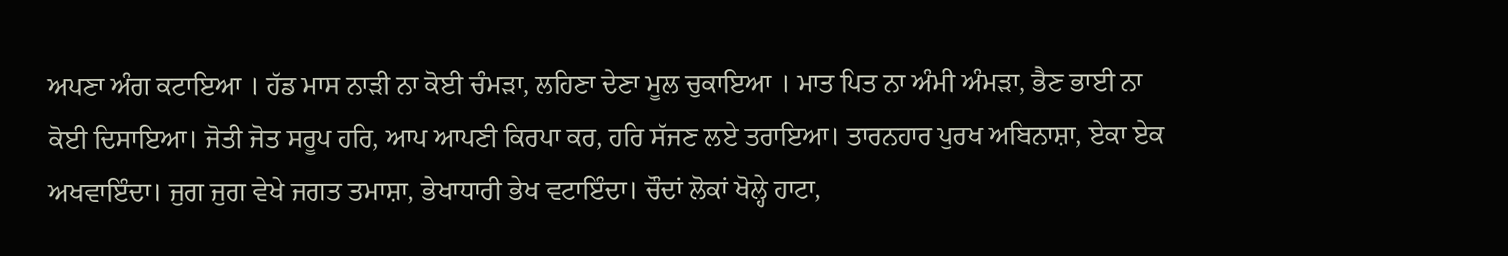ਅਪਣਾ ਅੰਗ ਕਟਾਇਆ । ਹੱਡ ਮਾਸ ਨਾੜੀ ਨਾ ਕੋਈ ਚੰਮੜਾ, ਲਹਿਣਾ ਦੇਣਾ ਮੂਲ ਚੁਕਾਇਆ । ਮਾਤ ਪਿਤ ਨਾ ਅੰਮੀ ਅੰਮੜਾ, ਭੈਣ ਭਾਈ ਨਾ ਕੋਈ ਦਿਸਾਇਆ। ਜੋਤੀ ਜੋਤ ਸਰੂਪ ਹਰਿ, ਆਪ ਆਪਣੀ ਕਿਰਪਾ ਕਰ, ਹਰਿ ਸੱਜਣ ਲਏ ਤਰਾਇਆ। ਤਾਰਨਹਾਰ ਪੁਰਖ ਅਬਿਨਾਸ਼ਾ, ਏਕਾ ਏਕ ਅਖਵਾਇੰਦਾ। ਜੁਗ ਜੁਗ ਵੇਖੇ ਜਗਤ ਤਮਾਸ਼ਾ, ਭੇਖਾਧਾਰੀ ਭੇਖ ਵਟਾਇੰਦਾ। ਚੌਦਾਂ ਲੋਕਾਂ ਖੋਲ੍ਹੇ ਹਾਟਾ,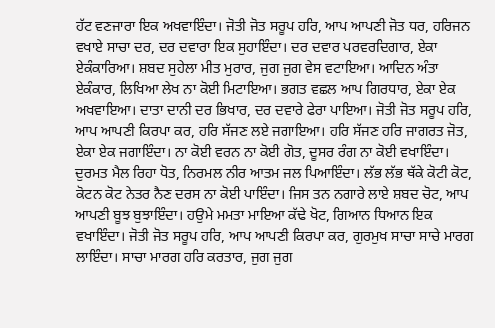ਹੱਟ ਵਣਜਾਰਾ ਇਕ ਅਖਵਾਇੰਦਾ। ਜੋਤੀ ਜੋਤ ਸਰੂਪ ਹਰਿ, ਆਪ ਆਪਣੀ ਜੋਤ ਧਰ, ਹਰਿਜਨ ਵਖਾਏ ਸਾਚਾ ਦਰ, ਦਰ ਦਵਾਰਾ ਇਕ ਸੁਹਾਇੰਦਾ। ਦਰ ਦਵਾਰ ਪਰਵਰਦਿਗਾਰ, ਏਕਾ ਏਕੰਕਾਰਿਆ। ਸ਼ਬਦ ਸੁਹੇਲਾ ਮੀਤ ਮੁਰਾਰ, ਜੁਗ ਜੁਗ ਵੇਸ ਵਟਾਇਆ। ਆਦਿਨ ਅੰਤਾ ਏਕੰਕਾਰ, ਲਿਖਿਆ ਲੇਖ ਨਾ ਕੋਈ ਮਿਟਾਇਆ। ਭਗਤ ਵਛਲ ਆਪ ਗਿਰਧਾਰ, ਏਕਾ ਏਕ ਅਖਵਾਇਆ। ਦਾਤਾ ਦਾਨੀ ਦਰ ਭਿਖਾਰ, ਦਰ ਦਵਾਰੇ ਫੇਰਾ ਪਾਇਆ। ਜੋਤੀ ਜੋਤ ਸਰੂਪ ਹਰਿ, ਆਪ ਆਪਣੀ ਕਿਰਪਾ ਕਰ, ਹਰਿ ਸੱਜਣ ਲਏ ਜਗਾਇਆ। ਹਰਿ ਸੱਜਣ ਹਰਿ ਜਾਗਰਤ ਜੋਤ, ਏਕਾ ਏਕ ਜਗਾਇੰਦਾ। ਨਾ ਕੋਈ ਵਰਨ ਨਾ ਕੋਈ ਗੋਤ, ਦੂਸਰ ਰੰਗ ਨਾ ਕੋਈ ਵਖਾਇੰਦਾ। ਦੁਰਮਤ ਮੈਲ ਰਿਹਾ ਧੋਤ, ਨਿਰਮਲ ਨੀਰ ਆਤਮ ਜਲ ਪਿਆਇੰਦਾ। ਲੱਭ ਲੱਭ ਥੱਕੇ ਕੋਟੀ ਕੋਟ, ਕੋਟਨ ਕੋਟ ਨੇਤਰ ਨੈਣ ਦਰਸ ਨਾ ਕੋਈ ਪਾਇੰਦਾ। ਜਿਸ ਤਨ ਨਗਾਰੇ ਲਾਏ ਸ਼ਬਦ ਚੋਟ, ਆਪ ਆਪਣੀ ਬੂਝ ਬੁਝਾਇੰਦਾ। ਹਉਮੇ ਮਮਤਾ ਮਾਇਆ ਕੱਢੇ ਖੋਟ, ਗਿਆਨ ਧਿਆਨ ਇਕ ਵਖਾਇੰਦਾ। ਜੋਤੀ ਜੋਤ ਸਰੂਪ ਹਰਿ, ਆਪ ਆਪਣੀ ਕਿਰਪਾ ਕਰ, ਗੁਰਮੁਖ ਸਾਚਾ ਸਾਚੇ ਮਾਰਗ ਲਾਇੰਦਾ। ਸਾਚਾ ਮਾਰਗ ਹਰਿ ਕਰਤਾਰ, ਜੁਗ ਜੁਗ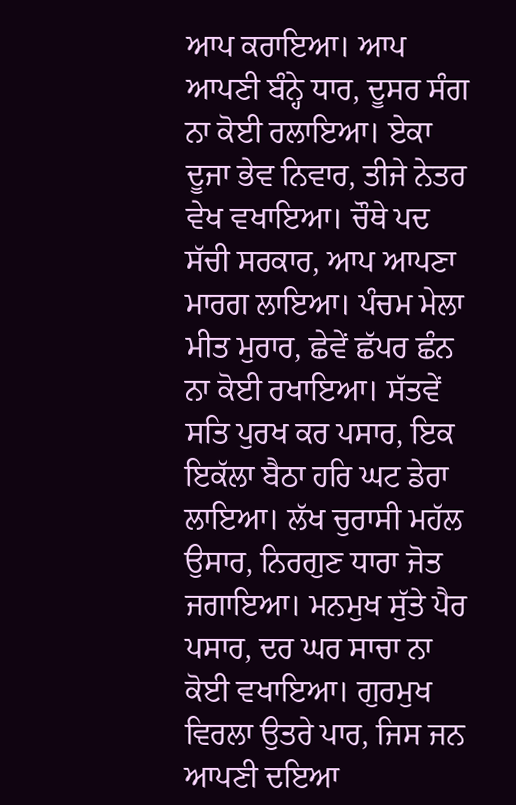ਆਪ ਕਰਾਇਆ। ਆਪ ਆਪਣੀ ਬੰਨ੍ਹੇ ਧਾਰ, ਦੂਸਰ ਸੰਗ ਨਾ ਕੋਈ ਰਲਾਇਆ। ਏਕਾ ਦੂਜਾ ਭੇਵ ਨਿਵਾਰ, ਤੀਜੇ ਨੇਤਰ ਵੇਖ ਵਖਾਇਆ। ਚੌਥੇ ਪਦ ਸੱਚੀ ਸਰਕਾਰ, ਆਪ ਆਪਣਾ ਮਾਰਗ ਲਾਇਆ। ਪੰਚਮ ਮੇਲਾ ਮੀਤ ਮੁਰਾਰ, ਛੇਵੇਂ ਛੱਪਰ ਛੰਨ ਨਾ ਕੋਈ ਰਖਾਇਆ। ਸੱਤਵੇਂ ਸਤਿ ਪੁਰਖ ਕਰ ਪਸਾਰ, ਇਕ ਇਕੱਲਾ ਬੈਠਾ ਹਰਿ ਘਟ ਡੇਰਾ ਲਾਇਆ। ਲੱਖ ਚੁਰਾਸੀ ਮਹੱਲ ਉਸਾਰ, ਨਿਰਗੁਣ ਧਾਰਾ ਜੋਤ ਜਗਾਇਆ। ਮਨਮੁਖ ਸੁੱਤੇ ਪੈਰ ਪਸਾਰ, ਦਰ ਘਰ ਸਾਚਾ ਨਾ ਕੋਈ ਵਖਾਇਆ। ਗੁਰਮੁਖ ਵਿਰਲਾ ਉਤਰੇ ਪਾਰ, ਜਿਸ ਜਨ ਆਪਣੀ ਦਇਆ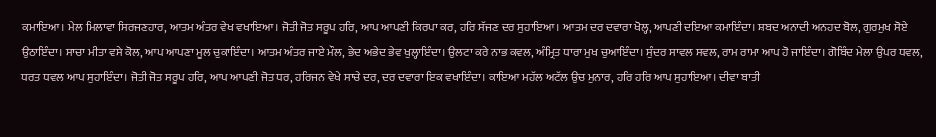ਕਮਾਇਆ। ਮੇਲ ਮਿਲਾਵਾ ਸਿਰਜਣਹਾਰ, ਆਤਮ ਅੰਤਰ ਵੇਖ ਵਖਾਇਆ। ਜੋਤੀ ਜੋਤ ਸਰੂਪ ਹਰਿ, ਆਪ ਆਪਣੀ ਕਿਰਪਾ ਕਰ, ਹਰਿ ਸੱਜਣ ਦਰ ਸੁਹਾਇਆ। ਆਤਮ ਦਰ ਦਵਾਰਾ ਖੋਲ੍ਹ, ਆਪਣੀ ਦਇਆ ਕਮਾਇੰਦਾ। ਸ਼ਬਦ ਅਨਾਦੀ ਅਨਹਦ ਬੋਲ, ਗੁਰਮੁਖ ਸੋਏ ਉਠਾਇੰਦਾ। ਸਾਚਾ ਮੀਤਾ ਵਸੇ ਕੋਲ, ਆਪ ਆਪਣਾ ਮੂਲ ਚੁਕਾਇੰਦਾ। ਆਤਮ ਅੰਤਰ ਜਾਏ ਮੌਲ, ਭੇਦ ਅਭੇਦ ਭੇਵ ਖੁਲ੍ਹਾਇੰਦਾ। ਉਲਟਾ ਕਰੇ ਨਾਭ ਕਵਲ, ਅੰਮ੍ਰਿਤ ਧਾਰਾ ਮੁਖ ਚੁਆਇੰਦਾ। ਸੁੰਦਰ ਸਾਵਲ ਸਵਲ, ਰਾਮ ਰਾਮਾ ਆਪ ਹੋ ਜਾਇੰਦਾ। ਗੋਬਿੰਦ ਮੇਲਾ ਉਪਰ ਧਵਲ, ਧਰਤ ਧਵਲ ਆਪ ਸੁਹਾਇੰਦਾ। ਜੋਤੀ ਜੋਤ ਸਰੂਪ ਹਰਿ, ਆਪ ਆਪਣੀ ਜੋਤ ਧਰ, ਹਰਿਜਨ ਵੇਖੇ ਸਾਚੇ ਦਰ, ਦਰ ਦਵਾਰਾ ਇਕ ਵਖਾਇੰਦਾ। ਕਾਇਆ ਮਹੱਲ ਅਟੱਲ ਉਚ ਮੁਨਾਰ, ਹਰਿ ਹਰਿ ਆਪ ਸੁਹਾਇਆ। ਦੀਵਾ ਬਾਤੀ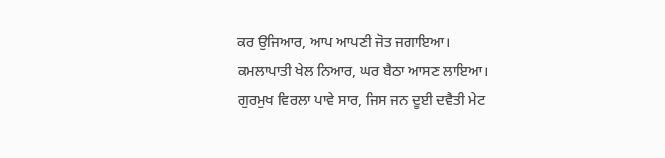ਕਰ ਉਜਿਆਰ, ਆਪ ਆਪਣੀ ਜੋਤ ਜਗਾਇਆ। ਕਮਲਾਪਾਤੀ ਖੇਲ ਨਿਆਰ, ਘਰ ਬੈਠਾ ਆਸਣ ਲਾਇਆ। ਗੁਰਮੁਖ ਵਿਰਲਾ ਪਾਵੇ ਸਾਰ, ਜਿਸ ਜਨ ਦੂਈ ਦਵੈਤੀ ਮੇਟ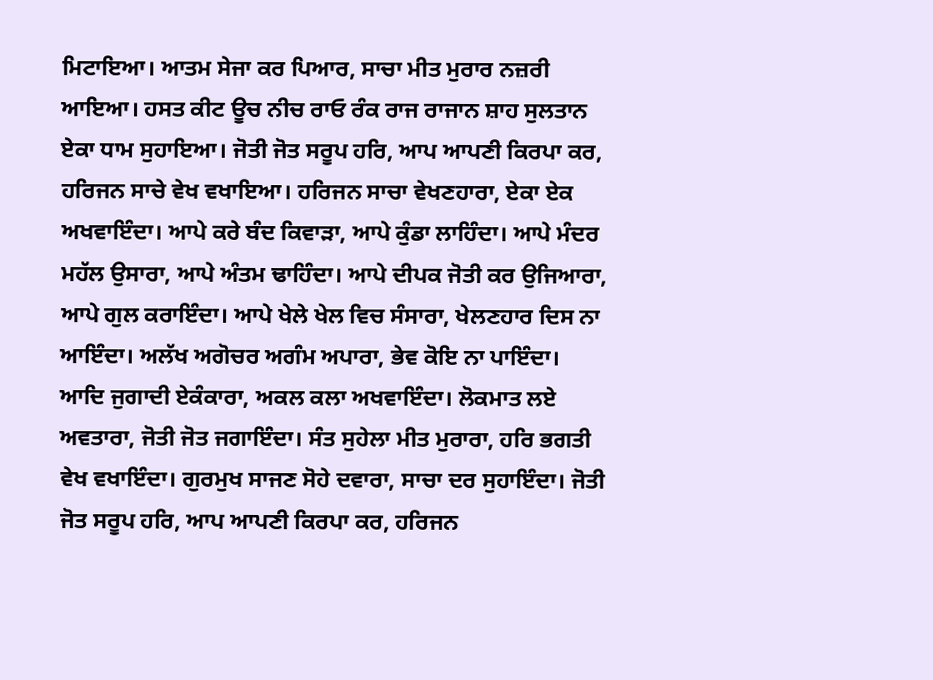ਮਿਟਾਇਆ। ਆਤਮ ਸੇਜਾ ਕਰ ਪਿਆਰ, ਸਾਚਾ ਮੀਤ ਮੁਰਾਰ ਨਜ਼ਰੀ ਆਇਆ। ਹਸਤ ਕੀਟ ਊਚ ਨੀਚ ਰਾਓ ਰੰਕ ਰਾਜ ਰਾਜਾਨ ਸ਼ਾਹ ਸੁਲਤਾਨ ਏਕਾ ਧਾਮ ਸੁਹਾਇਆ। ਜੋਤੀ ਜੋਤ ਸਰੂਪ ਹਰਿ, ਆਪ ਆਪਣੀ ਕਿਰਪਾ ਕਰ, ਹਰਿਜਨ ਸਾਚੇ ਵੇਖ ਵਖਾਇਆ। ਹਰਿਜਨ ਸਾਚਾ ਵੇਖਣਹਾਰਾ, ਏਕਾ ਏਕ ਅਖਵਾਇੰਦਾ। ਆਪੇ ਕਰੇ ਬੰਦ ਕਿਵਾੜਾ, ਆਪੇ ਕੁੰਡਾ ਲਾਹਿੰਦਾ। ਆਪੇ ਮੰਦਰ ਮਹੱਲ ਉਸਾਰਾ, ਆਪੇ ਅੰਤਮ ਢਾਹਿੰਦਾ। ਆਪੇ ਦੀਪਕ ਜੋਤੀ ਕਰ ਉਜਿਆਰਾ, ਆਪੇ ਗੁਲ ਕਰਾਇੰਦਾ। ਆਪੇ ਖੇਲੇ ਖੇਲ ਵਿਚ ਸੰਸਾਰਾ, ਖੇਲਣਹਾਰ ਦਿਸ ਨਾ ਆਇੰਦਾ। ਅਲੱਖ ਅਗੋਚਰ ਅਗੰਮ ਅਪਾਰਾ, ਭੇਵ ਕੋਇ ਨਾ ਪਾਇੰਦਾ। ਆਦਿ ਜੁਗਾਦੀ ਏਕੰਕਾਰਾ, ਅਕਲ ਕਲਾ ਅਖਵਾਇੰਦਾ। ਲੋਕਮਾਤ ਲਏ ਅਵਤਾਰਾ, ਜੋਤੀ ਜੋਤ ਜਗਾਇੰਦਾ। ਸੰਤ ਸੁਹੇਲਾ ਮੀਤ ਮੁਰਾਰਾ, ਹਰਿ ਭਗਤੀ ਵੇਖ ਵਖਾਇੰਦਾ। ਗੁਰਮੁਖ ਸਾਜਣ ਸੋਹੇ ਦਵਾਰਾ, ਸਾਚਾ ਦਰ ਸੁਹਾਇੰਦਾ। ਜੋਤੀ ਜੋਤ ਸਰੂਪ ਹਰਿ, ਆਪ ਆਪਣੀ ਕਿਰਪਾ ਕਰ, ਹਰਿਜਨ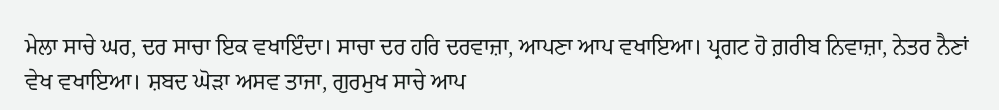ਮੇਲਾ ਸਾਚੇ ਘਰ, ਦਰ ਸਾਚਾ ਇਕ ਵਖਾਇੰਦਾ। ਸਾਚਾ ਦਰ ਹਰਿ ਦਰਵਾਜ਼ਾ, ਆਪਣਾ ਆਪ ਵਖਾਇਆ। ਪ੍ਰਗਟ ਹੋ ਗ਼ਰੀਬ ਨਿਵਾਜ਼ਾ, ਨੇਤਰ ਨੈਣਾਂ ਵੇਖ ਵਖਾਇਆ। ਸ਼ਬਦ ਘੋੜਾ ਅਸਵ ਤਾਜਾ, ਗੁਰਮੁਖ ਸਾਚੇ ਆਪ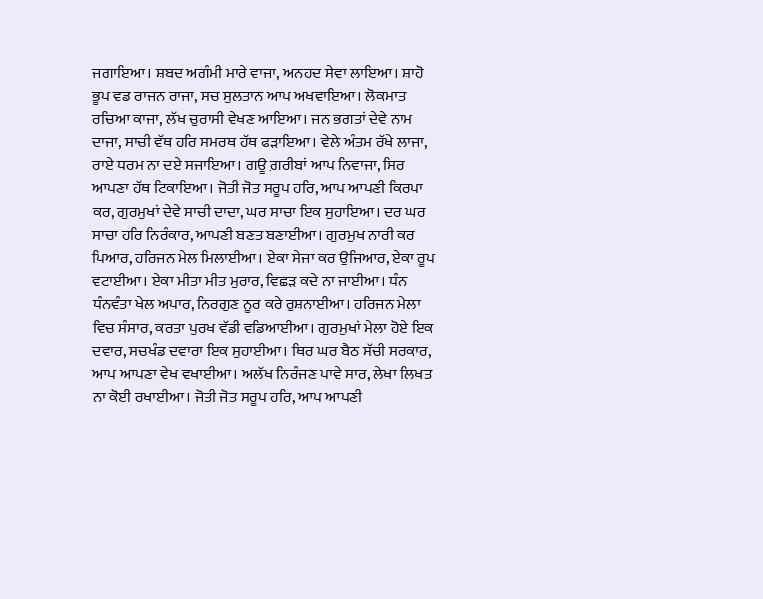ਜਗਾਇਆ। ਸ਼ਬਦ ਅਗੰਮੀ ਮਾਰੇ ਵਾਜਾ, ਅਨਹਦ ਸੇਵਾ ਲਾਇਆ। ਸ਼ਾਹੋ ਭੂਪ ਵਡ ਰਾਜਨ ਰਾਜਾ, ਸਚ ਸੁਲਤਾਨ ਆਪ ਅਖਵਾਇਆ। ਲੋਕਮਾਤ ਰਚਿਆ ਕਾਜਾ, ਲੱਖ ਚੁਰਾਸੀ ਵੇਖਣ ਆਇਆ। ਜਨ ਭਗਤਾਂ ਦੇਵੇ ਨਾਮ ਦਾਜਾ, ਸਾਚੀ ਵੱਥ ਹਰਿ ਸਮਰਥ ਹੱਥ ਫੜਾਇਆ। ਵੇਲੇ ਅੰਤਮ ਰੱਖੇ ਲਾਜਾ, ਰਾਏ ਧਰਮ ਨਾ ਦਏ ਸਜਾਇਆ। ਗਊ ਗ਼ਰੀਬਾਂ ਆਪ ਨਿਵਾਜਾ, ਸਿਰ ਆਪਣਾ ਹੱਥ ਟਿਕਾਇਆ। ਜੋਤੀ ਜੋਤ ਸਰੂਪ ਹਰਿ, ਆਪ ਆਪਣੀ ਕਿਰਪਾ ਕਰ, ਗੁਰਮੁਖਾਂ ਦੇਵੇ ਸਾਚੀ ਦਾਦਾ, ਘਰ ਸਾਚਾ ਇਕ ਸੁਹਾਇਆ। ਦਰ ਘਰ ਸਾਚਾ ਹਰਿ ਨਿਰੰਕਾਰ, ਆਪਣੀ ਬਣਤ ਬਣਾਈਆ। ਗੁਰਮੁਖ ਨਾਰੀ ਕਰ ਪਿਆਰ, ਹਰਿਜਨ ਮੇਲ ਮਿਲਾਈਆ। ਏਕਾ ਸੇਜਾ ਕਰ ਉਜਿਆਰ, ਏਕਾ ਰੂਪ ਵਟਾਈਆ। ਏਕਾ ਮੀਤਾ ਮੀਤ ਮੁਰਾਰ, ਵਿਛੜ ਕਦੇ ਨਾ ਜਾਈਆ। ਧੰਨ ਧੰਨਵੰਤਾ ਖੇਲ ਅਪਾਰ, ਨਿਰਗੁਣ ਨੂਰ ਕਰੇ ਰੁਸ਼ਨਾਈਆ। ਹਰਿਜਨ ਮੇਲਾ ਵਿਚ ਸੰਸਾਰ, ਕਰਤਾ ਪੁਰਖ ਵੱਡੀ ਵਡਿਆਈਆ। ਗੁਰਮੁਖਾਂ ਮੇਲਾ ਹੋਏ ਇਕ ਦਵਾਰ, ਸਚਖੰਡ ਦਵਾਰਾ ਇਕ ਸੁਹਾਈਆ। ਥਿਰ ਘਰ ਬੈਠ ਸੱਚੀ ਸਰਕਾਰ, ਆਪ ਆਪਣਾ ਵੇਖ ਵਖਾਈਆ। ਅਲੱਖ ਨਿਰੰਜਣ ਪਾਵੇ ਸਾਰ, ਲੇਖਾ ਲਿਖਤ ਨਾ ਕੋਈ ਰਖਾਈਆ। ਜੋਤੀ ਜੋਤ ਸਰੂਪ ਹਰਿ, ਆਪ ਆਪਣੀ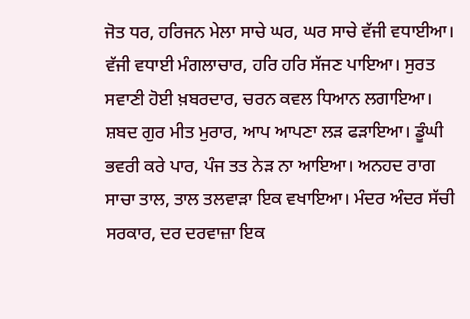ਜੋਤ ਧਰ, ਹਰਿਜਨ ਮੇਲਾ ਸਾਚੇ ਘਰ, ਘਰ ਸਾਚੇ ਵੱਜੀ ਵਧਾਈਆ। ਵੱਜੀ ਵਧਾਈ ਮੰਗਲਾਚਾਰ, ਹਰਿ ਹਰਿ ਸੱਜਣ ਪਾਇਆ। ਸੁਰਤ ਸਵਾਣੀ ਹੋਈ ਖ਼ਬਰਦਾਰ, ਚਰਨ ਕਵਲ ਧਿਆਨ ਲਗਾਇਆ। ਸ਼ਬਦ ਗੁਰ ਮੀਤ ਮੁਰਾਰ, ਆਪ ਆਪਣਾ ਲੜ ਫੜਾਇਆ। ਡੂੰਘੀ ਭਵਰੀ ਕਰੇ ਪਾਰ, ਪੰਜ ਤਤ ਨੇੜ ਨਾ ਆਇਆ। ਅਨਹਦ ਰਾਗ ਸਾਚਾ ਤਾਲ, ਤਾਲ ਤਲਵਾੜਾ ਇਕ ਵਖਾਇਆ। ਮੰਦਰ ਅੰਦਰ ਸੱਚੀ ਸਰਕਾਰ, ਦਰ ਦਰਵਾਜ਼ਾ ਇਕ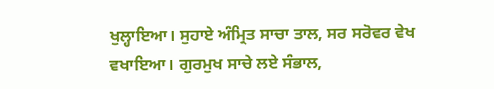ਖੁਲ੍ਹਾਇਆ। ਸੁਹਾਏ ਅੰਮ੍ਰਿਤ ਸਾਚਾ ਤਾਲ, ਸਰ ਸਰੋਵਰ ਵੇਖ ਵਖਾਇਆ। ਗੁਰਮੁਖ ਸਾਚੇ ਲਏ ਸੰਭਾਲ,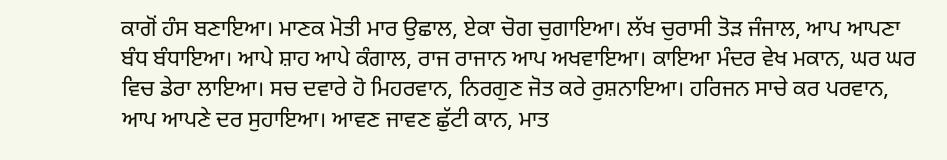ਕਾਗੋਂ ਹੰਸ ਬਣਾਇਆ। ਮਾਣਕ ਮੋਤੀ ਮਾਰ ਉਛਾਲ, ਏਕਾ ਚੋਗ ਚੁਗਾਇਆ। ਲੱਖ ਚੁਰਾਸੀ ਤੋੜ ਜੰਜਾਲ, ਆਪ ਆਪਣਾ ਬੰਧ ਬੰਧਾਇਆ। ਆਪੇ ਸ਼ਾਹ ਆਪੇ ਕੰਗਾਲ, ਰਾਜ ਰਾਜਾਨ ਆਪ ਅਖਵਾਇਆ। ਕਾਇਆ ਮੰਦਰ ਵੇਖ ਮਕਾਨ, ਘਰ ਘਰ ਵਿਚ ਡੇਰਾ ਲਾਇਆ। ਸਚ ਦਵਾਰੇ ਹੋ ਮਿਹਰਵਾਨ, ਨਿਰਗੁਣ ਜੋਤ ਕਰੇ ਰੁਸ਼ਨਾਇਆ। ਹਰਿਜਨ ਸਾਚੇ ਕਰ ਪਰਵਾਨ, ਆਪ ਆਪਣੇ ਦਰ ਸੁਹਾਇਆ। ਆਵਣ ਜਾਵਣ ਛੁੱਟੀ ਕਾਨ, ਮਾਤ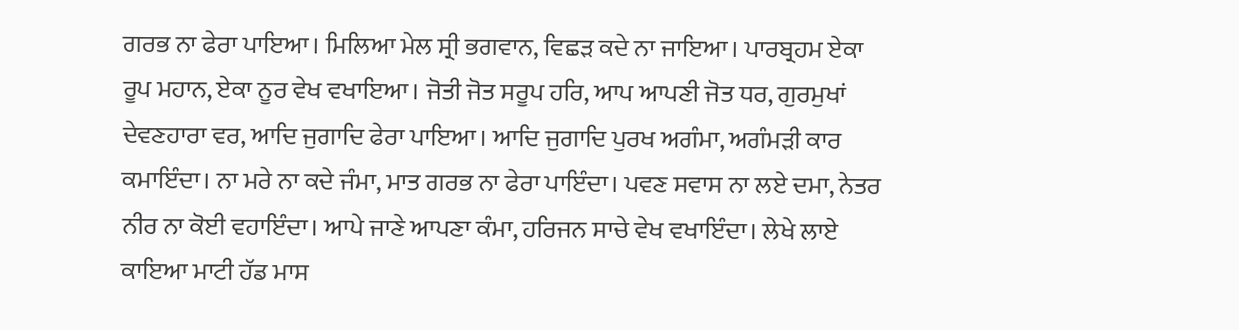ਗਰਭ ਨਾ ਫੇਰਾ ਪਾਇਆ। ਮਿਲਿਆ ਮੇਲ ਸ੍ਰੀ ਭਗਵਾਨ, ਵਿਛੜ ਕਦੇ ਨਾ ਜਾਇਆ। ਪਾਰਬ੍ਰਹਮ ਏਕਾ ਰੂਪ ਮਹਾਨ, ਏਕਾ ਨੂਰ ਵੇਖ ਵਖਾਇਆ। ਜੋਤੀ ਜੋਤ ਸਰੂਪ ਹਰਿ, ਆਪ ਆਪਣੀ ਜੋਤ ਧਰ, ਗੁਰਮੁਖਾਂ ਦੇਵਣਹਾਰਾ ਵਰ, ਆਦਿ ਜੁਗਾਦਿ ਫੇਰਾ ਪਾਇਆ। ਆਦਿ ਜੁਗਾਦਿ ਪੁਰਖ ਅਗੰਮਾ, ਅਗੰਮੜੀ ਕਾਰ ਕਮਾਇੰਦਾ। ਨਾ ਮਰੇ ਨਾ ਕਦੇ ਜੰਮਾ, ਮਾਤ ਗਰਭ ਨਾ ਫੇਰਾ ਪਾਇੰਦਾ। ਪਵਣ ਸਵਾਸ ਨਾ ਲਏ ਦਮਾ, ਨੇਤਰ ਨੀਰ ਨਾ ਕੋਈ ਵਹਾਇੰਦਾ। ਆਪੇ ਜਾਣੇ ਆਪਣਾ ਕੰਮਾ, ਹਰਿਜਨ ਸਾਚੇ ਵੇਖ ਵਖਾਇੰਦਾ। ਲੇਖੇ ਲਾਏ ਕਾਇਆ ਮਾਟੀ ਹੱਡ ਮਾਸ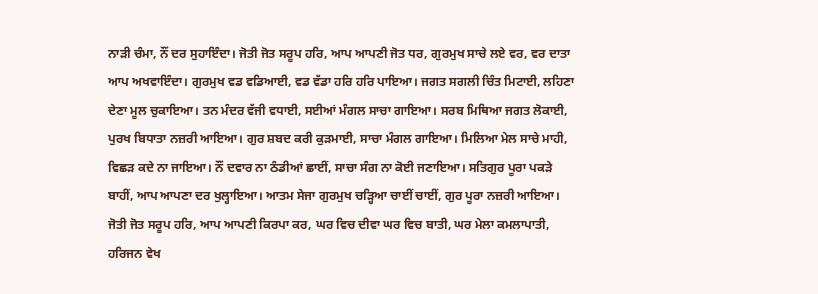ਨਾੜੀ ਚੰਮਾ, ਨੌਂ ਦਰ ਸੁਹਾਇੰਦਾ। ਜੋਤੀ ਜੋਤ ਸਰੂਪ ਹਰਿ, ਆਪ ਆਪਣੀ ਜੋਤ ਧਰ, ਗੁਰਮੁਖ ਸਾਚੇ ਲਏ ਵਰ, ਵਰ ਦਾਤਾ ਆਪ ਅਖਵਾਇੰਦਾ। ਗੁਰਮੁਖ ਵਡ ਵਡਿਆਈ, ਵਡ ਵੱਡਾ ਹਰਿ ਹਰਿ ਪਾਇਆ। ਜਗਤ ਸਗਲੀ ਚਿੰਤ ਮਿਟਾਈ, ਲਹਿਣਾ ਦੇਣਾ ਮੂਲ ਚੁਕਾਇਆ। ਤਨ ਮੰਦਰ ਵੱਜੀ ਵਧਾਈ, ਸਈਆਂ ਮੰਗਲ ਸਾਚਾ ਗਾਇਆ। ਸਰਬ ਮਿਥਿਆ ਜਗਤ ਲੋਕਾਈ, ਪੁਰਖ ਬਿਧਾਤਾ ਨਜ਼ਰੀ ਆਇਆ। ਗੁਰ ਸ਼ਬਦ ਕਰੀ ਕੁੜਮਾਈ, ਸਾਚਾ ਮੰਗਲ ਗਾਇਆ। ਮਿਲਿਆ ਮੇਲ ਸਾਚੇ ਮਾਹੀ, ਵਿਛੜ ਕਦੇ ਨਾ ਜਾਇਆ। ਨੌਂ ਦਵਾਰ ਨਾ ਠੰਡੀਆਂ ਛਾਈਂ, ਸਾਚਾ ਸੰਗ ਨਾ ਕੋਈ ਜਣਾਇਆ। ਸਤਿਗੁਰ ਪੂਰਾ ਪਕੜੇ ਬਾਹੀਂ, ਆਪ ਆਪਣਾ ਦਰ ਖੁਲ੍ਹਾਇਆ। ਆਤਮ ਸੇਜਾ ਗੁਰਮੁਖ ਚੜ੍ਹਿਆ ਚਾਈਂ ਚਾਈਂ, ਗੁਰ ਪੂਰਾ ਨਜ਼ਰੀ ਆਇਆ। ਜੋਤੀ ਜੋਤ ਸਰੂਪ ਹਰਿ, ਆਪ ਆਪਣੀ ਕਿਰਪਾ ਕਰ, ਘਰ ਵਿਚ ਦੀਵਾ ਘਰ ਵਿਚ ਬਾਤੀ, ਘਰ ਮੇਲਾ ਕਮਲਾਪਾਤੀ, ਹਰਿਜਨ ਵੇਖ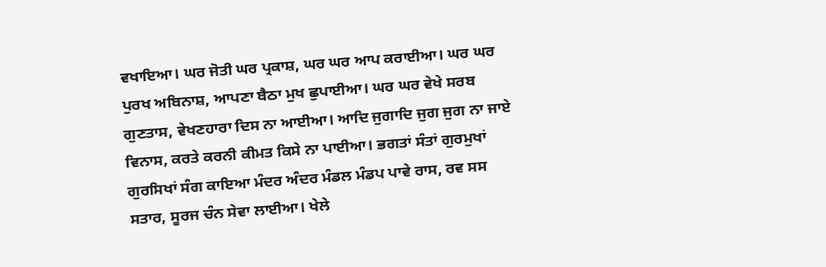ਵਖਾਇਆ। ਘਰ ਜੋਤੀ ਘਰ ਪ੍ਰਕਾਸ਼, ਘਰ ਘਰ ਆਪ ਕਰਾਈਆ। ਘਰ ਘਰ ਪੁਰਖ ਅਬਿਨਾਸ਼, ਆਪਣਾ ਬੈਠਾ ਮੁਖ ਛੁਪਾਈਆ। ਘਰ ਘਰ ਵੇਖੇ ਸਰਬ ਗੁਣਤਾਸ, ਵੇਖਣਹਾਰਾ ਦਿਸ ਨਾ ਆਈਆ। ਆਦਿ ਜੁਗਾਦਿ ਜੁਗ ਜੁਗ ਨਾ ਜਾਏ ਵਿਨਾਸ, ਕਰਤੇ ਕਰਨੀ ਕੀਮਤ ਕਿਸੇ ਨਾ ਪਾਈਆ। ਭਗਤਾਂ ਸੰਤਾਂ ਗੁਰਮੁਖਾਂ ਗੁਰਸਿਖਾਂ ਸੰਗ ਕਾਇਆ ਮੰਦਰ ਅੰਦਰ ਮੰਡਲ ਮੰਡਪ ਪਾਵੇ ਰਾਸ, ਰਵ ਸਸ ਸਤਾਰ, ਸੂਰਜ ਚੰਨ ਸੇਵਾ ਲਾਈਆ। ਖੇਲੇ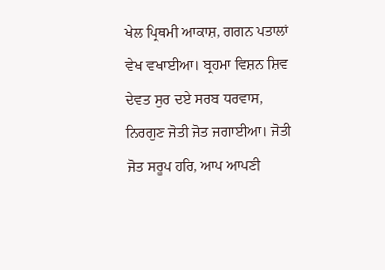ਖੇਲ ਪ੍ਰਿਥਮੀ ਆਕਾਸ਼, ਗਗਨ ਪਤਾਲਾਂ ਵੇਖ ਵਖਾਈਆ। ਬ੍ਰਹਮਾ ਵਿਸ਼ਨ ਸ਼ਿਵ ਦੇਵਤ ਸੁਰ ਦਏ ਸਰਬ ਧਰਵਾਸ, ਨਿਰਗੁਣ ਜੋਤੀ ਜੋਤ ਜਗਾਈਆ। ਜੋਤੀ ਜੋਤ ਸਰੂਪ ਹਰਿ, ਆਪ ਆਪਣੀ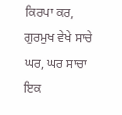ਕਿਰਪਾ ਕਰ, ਗੁਰਮੁਖ ਵੇਖੇ ਸਾਚੇ ਘਰ, ਘਰ ਸਾਚਾ ਇਕ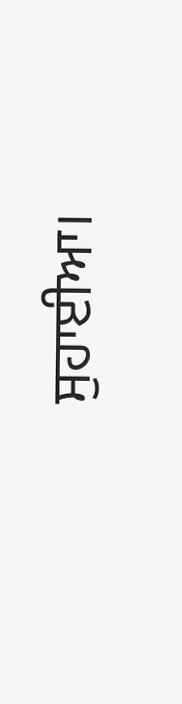ਸੁਹਾਈਆ।